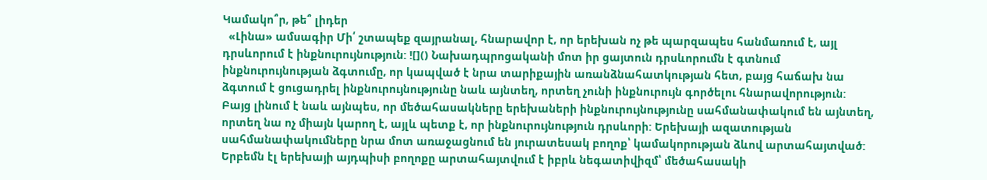Կամակո՞ր, թե՞ լիդեր
  «Լինա» ամսագիր Մի՛ շտապեք զայրանալ, հնարավոր է, որ երեխան ոչ թե պարզապես հանմառում է, այլ դրսևորում է ինքնուրույնություն: ![]() Նախադպրոցականի մոտ իր ցայտուն դրսևորումն է գտնում ինքնուրույնության ձգտումը, որ կապված է նրա տարիքային առանձնահատկության հետ, բայց հաճախ նա ձգտում է ցուցադրել ինքնուրույնությունը նաև այնտեղ, որտեղ չունի ինքնուրույն գործելու հնարավորություն: Բայց լինում է նաև այնպես, որ մեծահասակները երեխաների ինքնուրույնությունը սահմանափակում են այնտեղ, որտեղ նա ոչ միայն կարող է, այլև պետք է, որ ինքնուրույնություն դրսևորի: Երեխայի ազատության սահմանափակումները նրա մոտ առաջացնում են յուրատեսակ բողոք՝ կամակորության ձևով արտահայտված: Երբեմն էլ երեխայի այդպիսի բողոքը արտահայտվում է իբրև նեգատիվիզմ՝ մեծահասակի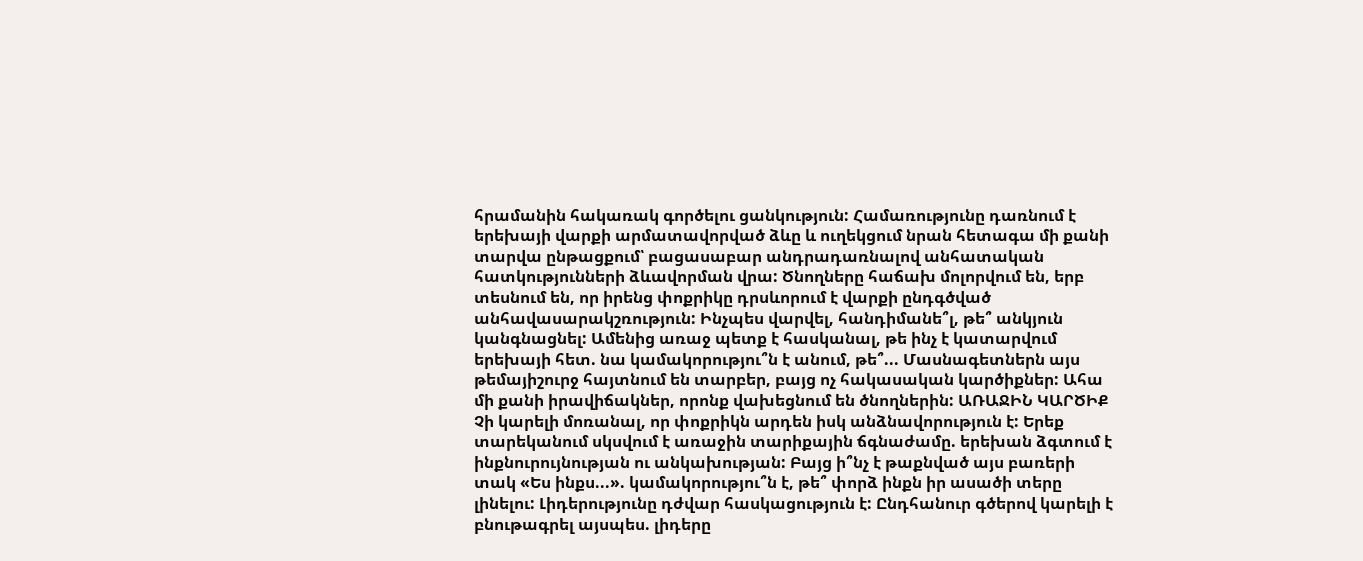հրամանին հակառակ գործելու ցանկություն: Համառությունը դառնում է երեխայի վարքի արմատավորված ձևը և ուղեկցում նրան հետագա մի քանի տարվա ընթացքում՝ բացասաբար անդրադառնալով անհատական հատկությունների ձևավորման վրա: Ծնողները հաճախ մոլորվում են, երբ տեսնում են, որ իրենց փոքրիկը դրսևորում է վարքի ընդգծված անհավասարակշռություն: Ինչպես վարվել, հանդիմանե՞լ, թե՞ անկյուն կանգնացնել: Ամենից առաջ պետք է հասկանալ, թե ինչ է կատարվում երեխայի հետ. նա կամակորությու՞ն է անում, թե՞... Մասնագետներն այս թեմայիշուրջ հայտնում են տարբեր, բայց ոչ հակասական կարծիքներ: Ահա մի քանի իրավիճակներ, որոնք վախեցնում են ծնողներին: ԱՌԱՋԻՆ ԿԱՐԾԻՔ Չի կարելի մոռանալ, որ փոքրիկն արդեն իսկ անձնավորություն է: Երեք տարեկանում սկսվում է առաջին տարիքային ճգնաժամը. երեխան ձգտում է ինքնուրույնության ու անկախության: Բայց ի՞նչ է թաքնված այս բառերի տակ «Ես ինքս...». կամակորությու՞ն է, թե՞ փորձ ինքն իր ասածի տերը լինելու: Լիդերությունը դժվար հասկացություն է: Ընդհանուր գծերով կարելի է բնութագրել այսպես. լիդերը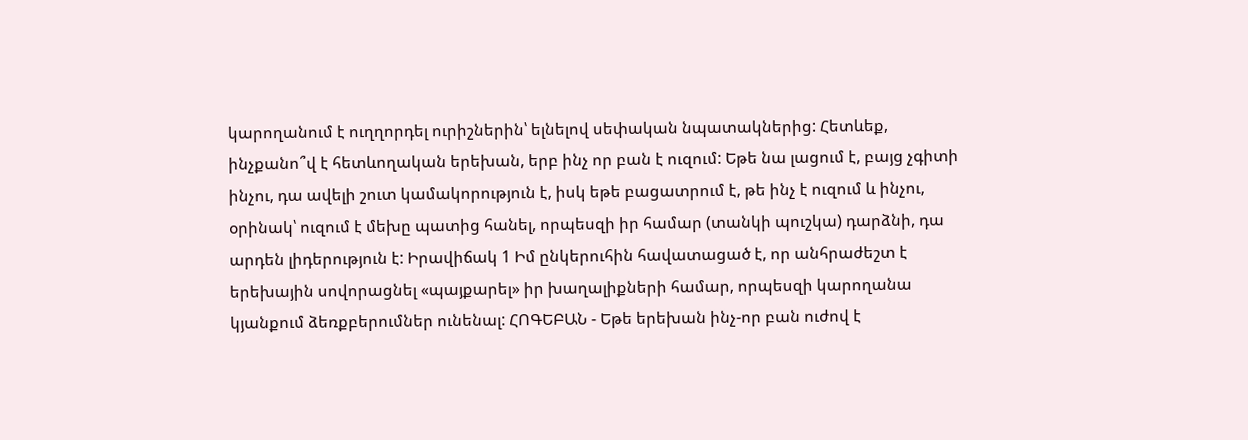կարողանում է ուղղորդել ուրիշներին՝ ելնելով սեփական նպատակներից: Հետևեք, ինչքանո՞վ է հետևողական երեխան, երբ ինչ որ բան է ուզում: Եթե նա լացում է, բայց չգիտի ինչու, դա ավելի շուտ կամակորություն է, իսկ եթե բացատրում է, թե ինչ է ուզում և ինչու, օրինակ՝ ուզում է մեխը պատից հանել, որպեսզի իր համար (տանկի պուշկա) դարձնի, դա արդեն լիդերություն է: Իրավիճակ 1 Իմ ընկերուհին հավատացած է, որ անհրաժեշտ է երեխային սովորացնել «պայքարել» իր խաղալիքների համար, որպեսզի կարողանա կյանքում ձեռքբերումներ ունենալ: ՀՈԳԵԲԱՆ - Եթե երեխան ինչ-որ բան ուժով է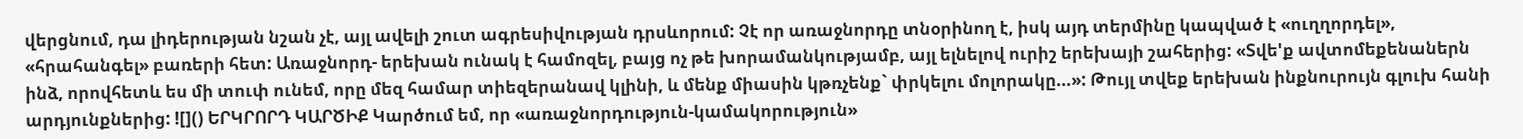վերցնում, դա լիդերության նշան չէ, այլ ավելի շուտ ագրեսիվության դրսևորում: Չէ որ առաջնորդը տնօրինող է, իսկ այդ տերմինը կապված է «ուղղորդել», «հրահանգել» բառերի հետ: Առաջնորդ- երեխան ունակ է համոզել, բայց ոչ թե խորամանկությամբ, այլ ելնելով ուրիշ երեխայի շահերից: «Տվե'ք ավտոմեքենաներն ինձ, որովհետև ես մի տուփ ունեմ, որը մեզ համար տիեզերանավ կլինի, և մենք միասին կթռչենք` փրկելու մոլորակը...»: Թույլ տվեք երեխան ինքնուրույն գլուխ հանի արդյունքներից: ![]() ԵՐԿՐՈՐԴ ԿԱՐԾԻՔ Կարծում եմ, որ «առաջնորդություն-կամակորություն»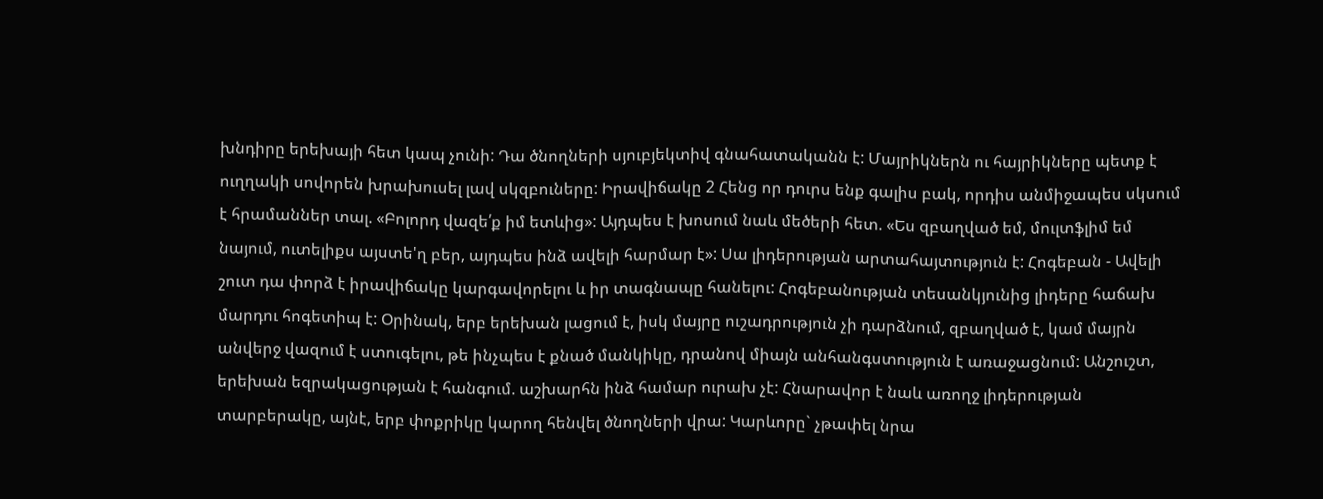խնդիրը երեխայի հետ կապ չունի: Դա ծնողների սյուբյեկտիվ գնահատականն է: Մայրիկներն ու հայրիկները պետք է ուղղակի սովորեն խրախուսել լավ սկզբուները: Իրավիճակը 2 Հենց որ դուրս ենք գալիս բակ, որդիս անմիջապես սկսում է հրամաններ տալ. «Բոլորդ վազե՛ք իմ ետևից»: Այդպես է խոսում նաև մեծերի հետ. «Ես զբաղված եմ, մուլտֆլիմ եմ նայում, ուտելիքս այստե'ղ բեր, այդպես ինձ ավելի հարմար է»: Սա լիդերության արտահայտություն է: Հոգեբան - Ավելի շուտ դա փորձ է իրավիճակը կարգավորելու և իր տագնապը հանելու: Հոգեբանության տեսանկյունից լիդերը հաճախ մարդու հոգետիպ է: Օրինակ, երբ երեխան լացում է, իսկ մայրը ուշադրություն չի դարձնում, զբաղված է, կամ մայրն անվերջ վազում է ստուգելու, թե ինչպես է քնած մանկիկը, դրանով միայն անհանգստություն է առաջացնում: Անշուշտ, երեխան եզրակացության է հանգում. աշխարհն ինձ համար ուրախ չէ: Հնարավոր է նաև առողջ լիդերության տարբերակը, այնէ, երբ փոքրիկը կարող հենվել ծնողների վրա: Կարևորը` չթափել նրա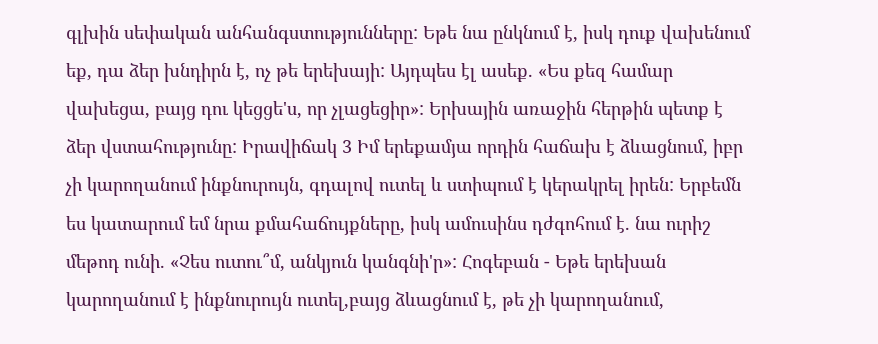գլխին սեփական անհանգստությունները: Եթե նա ընկնում է, իսկ դուք վախենում եք, դա ձեր խնդիրն է, ոչ թե երեխայի: Այդպես էլ ասեք. «Ես քեզ համար վախեցա, բայց դու կեցցե'ս, որ չլացեցիր»: Երխային առաջին հերթին պետք է ձեր վստահությունը: Իրավիճակ 3 Իմ երեքամյա որդին հաճախ է ձևացնում, իբր չի կարողանում ինքնուրույն, գդալով ուտել և ստիպում է կերակրել իրեն: Երբեմն ես կատարում եմ նրա քմահաճույքները, իսկ ամուսինս դժգոհում է. նա ուրիշ մեթոդ ունի. «Չես ուտու՞մ, անկյուն կանգնի'ր»: Հոգեբան - Եթե երեխան կարողանում է ինքնուրույն ուտել,բայց ձևացնում է, թե չի կարողանում,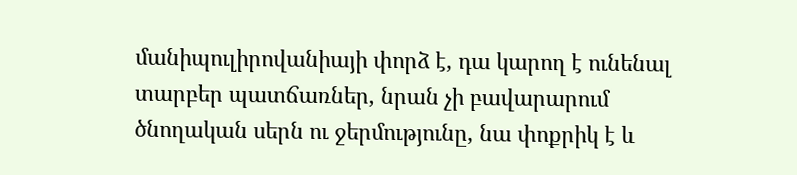մանիպուլիրովանիայի փորձ է, դա կարող է ունենալ տարբեր պատճառներ, նրան չի բավարարում ծնողական սերն ու ջերմությունը, նա փոքրիկ է և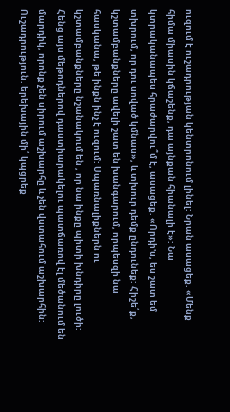ուզում է ուշադրության կենտրոնում լինել: Նրան ասացեք. «Մենք հիմա միասին կճաշենք, դա այնքան հիանալի է»: Նա կտրականապես հրաժարվու՞մ է, ասացեք. «Որդի'ս, ես շատ եմ տխրում, որ դու սոված կմնաս», և տխուր դեմք ընդունեք: Հիշե՛ք, կշտամբանքները ավելի շատ են խանգարում, որպեսզի նա հասկանա, թե ինքն ինչ է ուզում: Սպառնալիքներն ու կշտամբանքները նշանակում են , որ նա ինքը պիտի խնդիրը լուծի: Հենց այս մեթոդներով դաստիարակելու պատճառով էլ մեծանում են մարդիկ, որոնք չեն սիրում աշխարհը և չեն վստահում աշխարհին: Ուշադրություն. երեխային մի՛ կպցրեք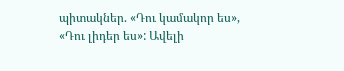պիտակներ. «Դու կամակոր ես», «Դու լիդեր ես»: Ավելի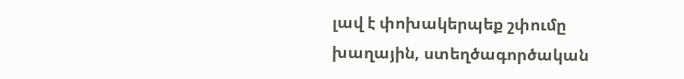լավ է փոխակերպեք շփումը խաղային, ստեղծագործական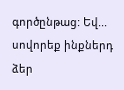գործընթաց: Եվ... սովորեք ինքներդ ձեր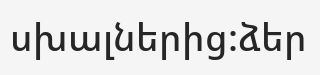սխալներից:ձեր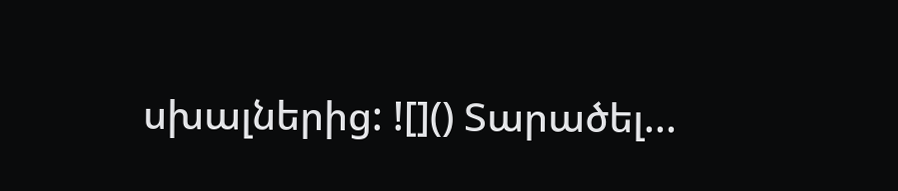սխալներից: ![]() Տարածել...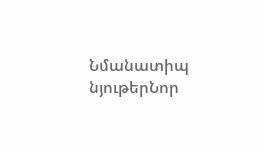Նմանատիպ նյութերՆոր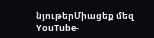նյութերՄիացեք մեզ YouTube-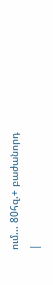ում... 80հզ.+ բաժանորդ
|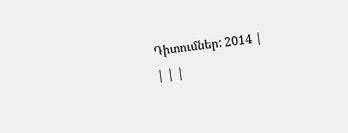Դիտումներ: 2014 |
| | |